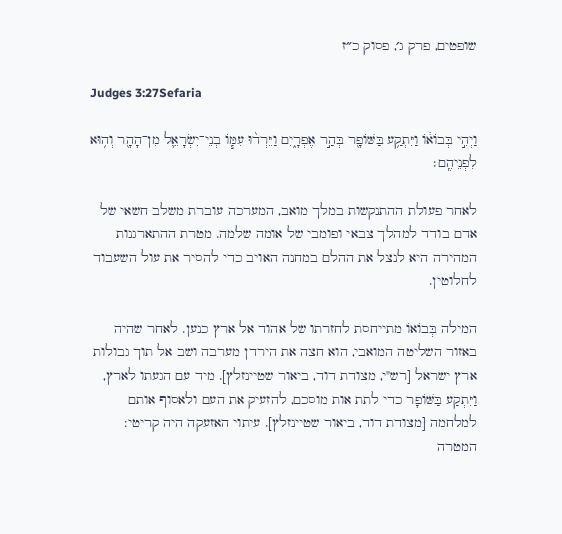שופטים, פרק ג׳, פסוק כ״ז

Judges 3:27Sefaria

וַיְהִ֣י בְּבוֹא֔וֹ וַיִּתְקַ֥ע בַּשּׁוֹפָ֖ר בְּהַ֣ר אֶפְרָ֑יִם וַיֵּרְד֨וּ עִמּ֧וֹ בְנֵי־יִשְׂרָאֵ֛ל מִן־הָהָ֖ר וְה֥וּא לִפְנֵיהֶֽם׃

לאחר פעולת ההתנקשות במלך מואב, המערכה עוברת משלב חשאי של אדם בודד למהלך צבאי ופומבי של אומה שלמה. מטרת ההתארגנות המהירה היא לנצל את ההלם במחנה האויב כדי להסיר את עול השעבוד לחלוטין.

המילה בְּבוֹאוֹ מתייחסת לחזרתו של אהוד אל ארץ כנען. לאחר שהיה באזור השליטה המואבי, הוא חצה את הירדן מערבה ושב אל תוך גבולות ארץ ישראל [רש"י, מצודת דוד, ביאור שטיינזלץ]. מיד עם הגעתו לארץ, וַיִּתְקַע בַּשּׁוֹפָר כדי לתת אות מוסכם, להזעיק את העם ולאסוף אותם למלחמה [מצודת דוד, ביאור שטיינזלץ]. עיתוי האזעקה היה קריטי: המטרה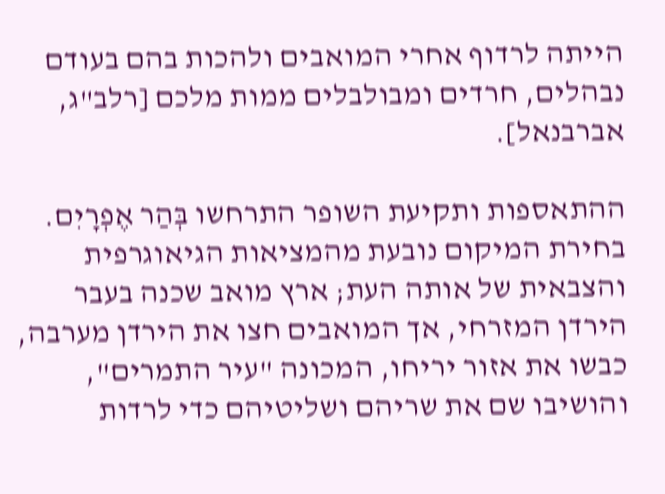הייתה לרדוף אחרי המואבים ולהכות בהם בעודם נבהלים, חרדים ומבולבלים ממות מלכם [רלב"ג, אברבנאל].

ההתאספות ותקיעת השופר התרחשו בְּהַר אֶפְרָיִם. בחירת המיקום נובעת מהמציאות הגיאוגרפית והצבאית של אותה העת; ארץ מואב שכנה בעבר הירדן המזרחי, אך המואבים חצו את הירדן מערבה, כבשו את אזור יריחו, המכונה "עיר התמרים", והושיבו שם את שריהם ושליטיהם כדי לרדות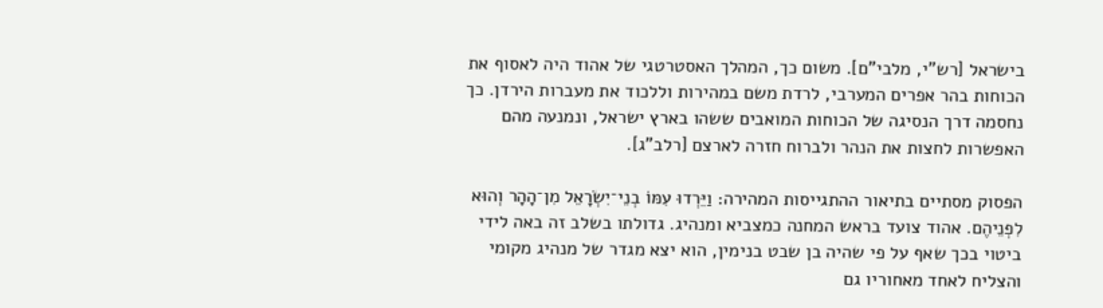בישראל [רש"י, מלבי"ם]. משום כך, המהלך האסטרטגי של אהוד היה לאסוף את הכוחות בהר אפרים המערבי, לרדת משם במהירות וללכוד את מעברות הירדן. כך נחסמה דרך הנסיגה של הכוחות המואבים ששהו בארץ ישראל, ונמנעה מהם האפשרות לחצות את הנהר ולברוח חזרה לארצם [רלב"ג].

הפסוק מסתיים בתיאור ההתגייסות המהירה: וַיֵּרְדוּ עִמּוֹ בְנֵי־יִשְׂרָאֵל מִן־הָהָר וְהוּא לִפְנֵיהֶם. אהוד צועד בראש המחנה כמצביא ומנהיג. גדולתו בשלב זה באה לידי ביטוי בכך שאף על פי שהיה בן שבט בנימין, הוא יצא מגדר של מנהיג מקומי והצליח לאחד מאחוריו גם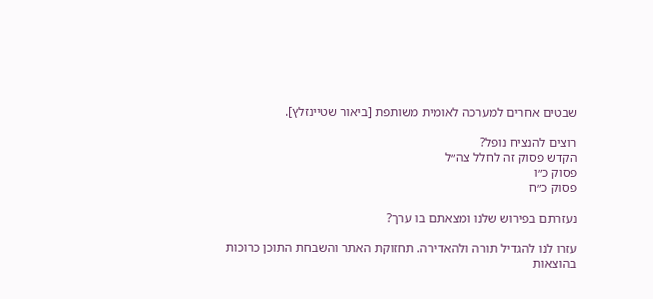שבטים אחרים למערכה לאומית משותפת [ביאור שטיינזלץ].

רוצים להנציח נופל?
הקדש פסוק זה לחלל צה״ל
פסוק כ״ו
פסוק כ״ח

נעזרתם בפירוש שלנו ומצאתם בו ערך?

עזרו לנו להגדיל תורה ולהאדירה. תחזוקת האתר והשבחת התוכן כרוכות בהוצאות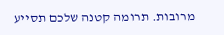מרובות. תרומה קטנה שלכם תסייע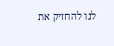לנו להחזיק את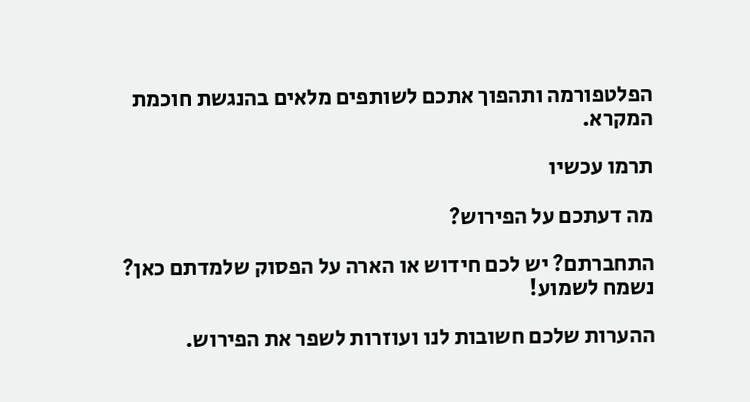הפלטפורמה ותהפוך אתכם לשותפים מלאים בהנגשת חוכמת המקרא.

תרמו עכשיו

מה דעתכם על הפירוש?

התחברתם? יש לכם חידוש או הארה על הפסוק שלמדתם כאן? נשמח לשמוע!

ההערות שלכם חשובות לנו ועוזרות לשפר את הפירוש.